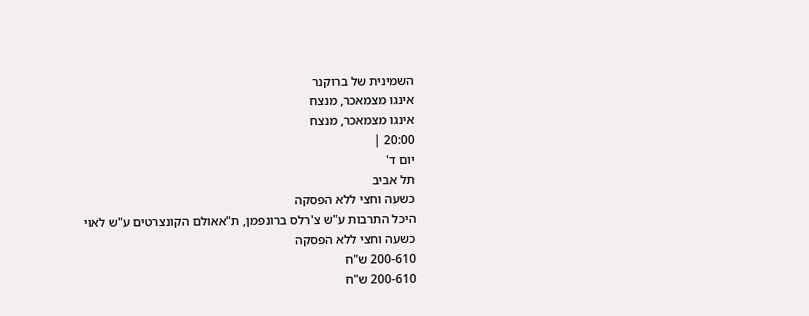השמינית של ברוקנר
אינגו מצמאכר, מנצח
אינגו מצמאכר, מנצח
20:00 |
יום ד'
תל אביב
כשעה וחצי ללא הפסקה
היכל התרבות ע"ש צ'רלס ברונפמן, ת"אאולם הקונצרטים ע"ש לאוי
כשעה וחצי ללא הפסקה
200-610 ש"ח
200-610 ש"ח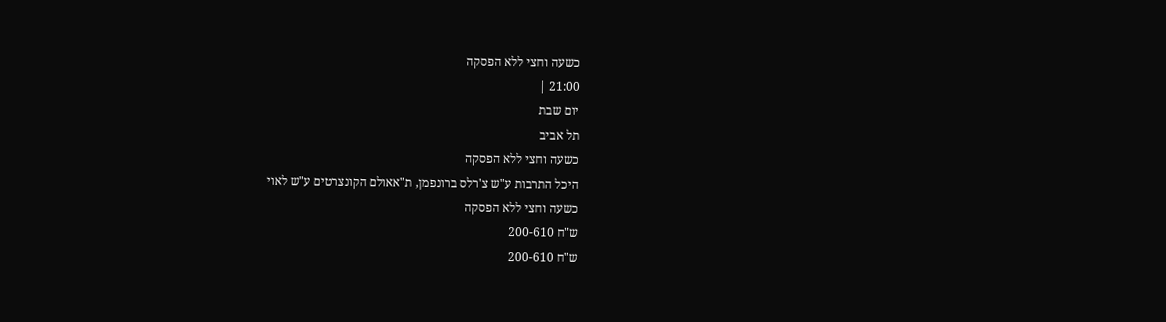כשעה וחצי ללא הפסקה
21:00 |
יום שבת
תל אביב
כשעה וחצי ללא הפסקה
היכל התרבות ע"ש צ'רלס ברונפמן, ת"אאולם הקונצרטים ע"ש לאוי
כשעה וחצי ללא הפסקה
ש"ח 200-610
ש"ח 200-610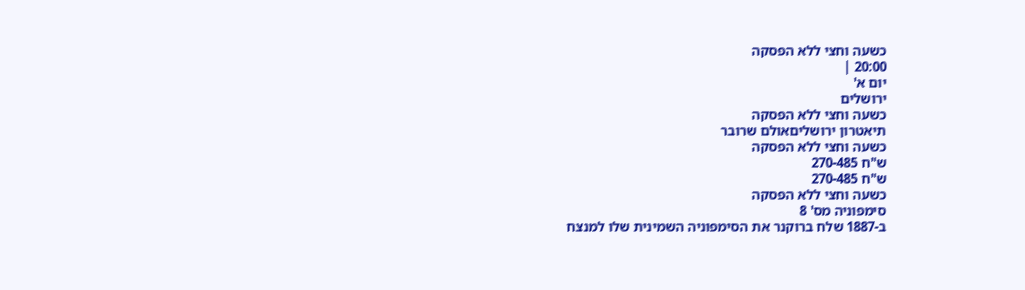כשעה וחצי ללא הפסקה
20:00 |
יום א'
ירושלים
כשעה וחצי ללא הפסקה
תיאטרון ירושליםאולם שרובר
כשעה וחצי ללא הפסקה
ש"ח 270-485
ש"ח 270-485
כשעה וחצי ללא הפסקה
סימפוניה מס' 8
ב-1887 שלח ברוקנר את הסימפוניה השמינית שלו למנצח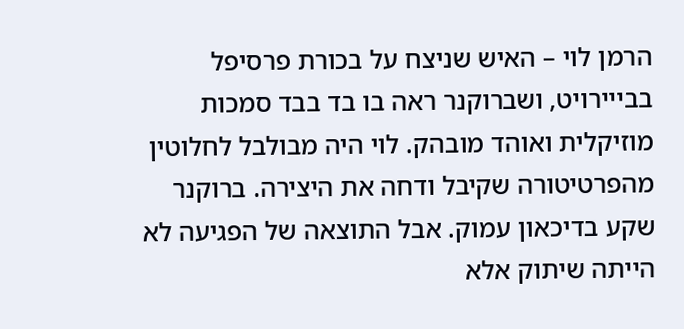הרמן לוי – האיש שניצח על בכורת פרסיפל בבייירויט, ושברוקנר ראה בו בד בבד סמכות מוזיקלית ואוהד מובהק. לוי היה מבולבל לחלוטין מהפרטיטורה שקיבל ודחה את היצירה. ברוקנר שקע בדיכאון עמוק. אבל התוצאה של הפגיעה לא הייתה שיתוק אלא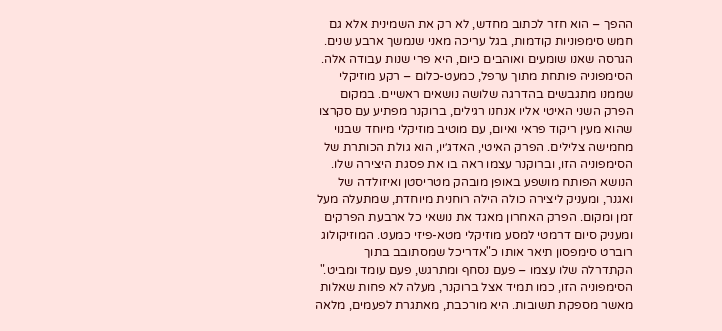ההפך – הוא חזר לכתוב מחדש, לא רק את השמינית אלא גם חמש סימפוניות קודמות, בגל עריכה מאני שנמשך ארבע שנים. הגרסה שאנו שומעים ואוהבים כיום, היא פרי שנות עבודה אלה.
הסימפוניה פותחת מתוך ערפל, כמעט-כלום – רקע מוזיקלי שממנו מתגבשים בהדרגה שלושה נושאים ראשיים. במקום הפרק השני האיטי אליו אנחנו רגילים, ברוקנר מפתיע עם סקרצו שהוא מעין ריקוד פראי ואיום, עם מוטיב מוזיקלי מיוחד שבנוי מחמישה צלילים. הפרק האיטי, האדג׳יו, הוא גולת הכותרת של הסימפוניה הזו, וברוקנר עצמו ראה בו את פסגת היצירה שלו. הנושא הפותח מושפע באופן מובהק מטריסטן ואיזולדה של ואגנר, ומעניק ליצירה כולה הילה רוחנית מיוחדת, שמתעלה מעל זמן ומקום. הפרק האחרון מאגד את נושאי כל ארבעת הפרקים ומעניק סיום דרמטי למסע מוזיקלי מטא-פיזי כמעט. המוזיקולוג רוברט סימפסון תיאר אותו כ"אדריכל שמסתובב בתוך הקתדרלה שלו עצמו – פעם נסחף ומתרגש, פעם עומד ומביט."
הסימפוניה הזו, כמו תמיד אצל ברוקנר, מעלה לא פחות שאלות מאשר מספקת תשובות. היא מורכבת, מאתגרת לפעמים, מלאה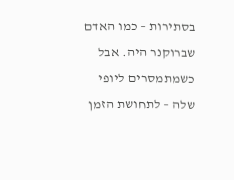בסתירות – כמו האדם שברוקנר היה. אבל כשמתמסרים ליופי שלה – לתחושת הזמן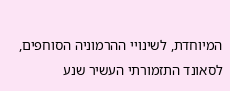המיוחדת, לשינויי ההרמוניה הסוחפים, לסאונד התזמורתי העשיר שנע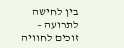בין לחישה לתרועה – זוכים לחוויה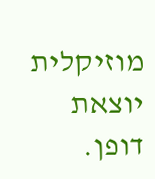מוזיקלית יוצאת דופן.